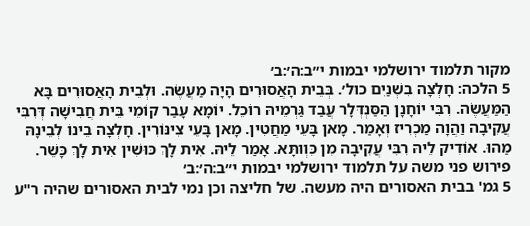מקור תלמוד ירושלמי יבמות י״ב:ה׳:ב׳
5 הלכה: חָלְצָה בִשְׁנַיִם כול׳. בְּבֵית הָאֲסוּרִים הָיָה מַעֲשֶׂה. וּלְבֵית הָאֲסוּרִים בָּא הַמַּעֲשֶׂה. רִבִּי יוֹחָנָן הַסַּנְדְּלָר עֲבַד גַּרְמֵיהּ רוֹכֵל. יוֹמָא עָבַר קוֹמֵי בֵּית חֲבִישָׁה דְּרִבִּי עֲקִיבָה וַהֲוָה מַכְרִיז וְאָמַר. מָאן בָּעֵי מַחֲטִין. מָאן בָּעֵי צִינּוֹרִין. חָלְצָה בֵינוֹ לְבֵינָהּ מַהוּ. אוֹדִיק לֵיהּ רִבִּי עֲקִיבָה מִן כִּוְותָּא. אָמַר לֵיהּ. אִית לָךְ כּוּשִׁין אִית לָךְ כָּשֵׁר.
פירוש פני משה על תלמוד ירושלמי יבמות י״ב:ה׳:ב׳
5 גמ' בבית האסורים היה מעשה. של חליצה וכן נמי לבית האסורים שהיה ר"ע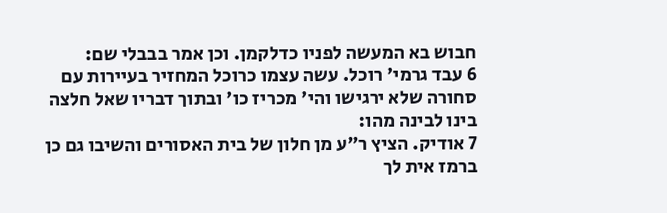חבוש בא המעשה לפניו כדלקמן. וכן אמר בבבלי שם:
6 עבד גרמי' רוכל. עשה עצמו כרוכל המחזיר בעיירות עם סחורה שלא ירגישו והי' מכריז כו' ובתוך דבריו שאל חלצה בינו לבינה מהו:
7 אודיק. הציץ ר"ע מן חלון של בית האסורים והשיבו גם כן ברמז אית לך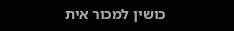כושין למכור אית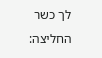לך כשר החליצה: